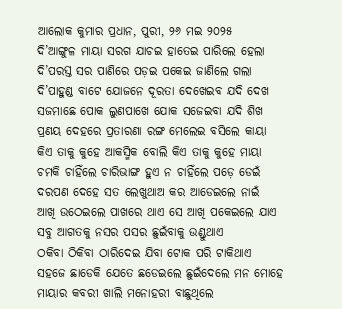ଆଲୋକ କୁମାର ପ୍ରଧାନ, ପୁରୀ, ୨୬ ମଇ ୨୦୨୫
ଦି’ଆଙ୍ଗୁଳ ମାୟା ସରଗ ଯାଚଇ ହାତେଇ ପାରିଲେ ହେଲା
ଦି’ପରସ୍ତ ସର ପାଣିରେ ପଡ଼ଇ ପକେଇ ଜାଣିଲେ ଗଲା
ଦି’ପାହୁଣ୍ଡ ବାଟେ ଯୋଜନେ ଦୂରତା ଦେଖେଇବ ଯଦି ଦେଖ
ସଜମାଛେ ପୋକ ଲୁଣପାଖେ ଯୋକ ସଜେଇବା ଯଦି ଶିଖ
ପ୍ରଣୟ ଦେହରେ ପ୍ରତାରଣା ରଙ୍ଗ ମେଲେଇ ବସିଲେ କାୟା
କିଏ ତାକୁ କୁହେ ଆକସ୍ମିକ ବୋଲି କିଏ ତାକୁ କୁହେ ମାୟା
ଚମକି ଚାହିଁଲେ ଚାରିଭାଙ୍ଗ ହୁଏ ନ ଚାହିଁଲେ ପଡ଼େ ଡେଇଁ
ଦରପଣ ଦେହେ ସତ ଲେଖୁଥାଅ କର ଆଡେଇଲେ ନାଇଁ
ଆଖି ଉଠେଇଲେ ପାଖରେ ଥାଏ ସେ ଆଖି ପକେଇଲେ ଯାଏ
ସବୁ ଆଗତକୁ ନସର ପସର ଛୁଇଁବାକୁ ଉଣ୍ଡୁଥାଏ
ଠକିବା ଠିକିବା ଠାରିଦେଇ ଯିବା ଟୋକ ପରି ଟାକିଥାଏ
ସହଜେ ଛାଡେକି ଯେତେ ଛଡେଇଲେ ଛୁଇଁଦେଲେ ମନ ମୋହେ
ମାୟାର କବରୀ ଖାଲି ମନୋହରୀ ବାଛୁଥିଲେ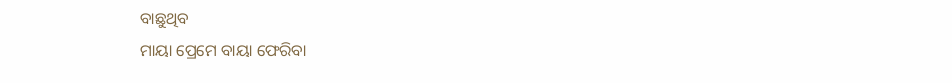ବାଛୁଥିବ
ମାୟା ପ୍ରେମେ ବାୟା ଫେରିବା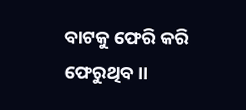ବାଟକୁ ଫେରି କରି ଫେରୁଥିବ।।